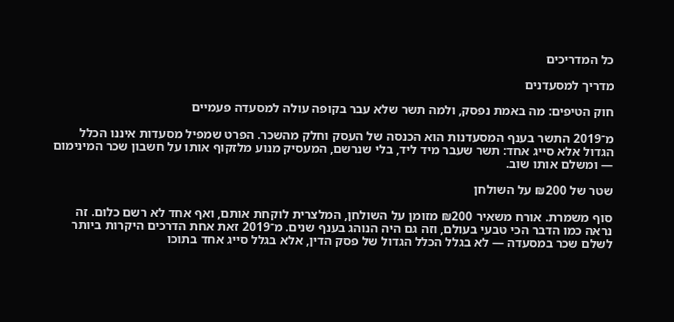כל המדריכים

מדריך למסעדנים

חוק הטיפים: מה באמת נפסק, ולמה תשר שלא עבר בקופה עולה למסעדה פעמיים

מ־2019 התשר בענף המסעדנות הוא הכנסה של העסק וחלק מהשכר. הפרט שמפיל מסעדות איננו הכלל הגדול אלא סייג אחד: תשר שעבר מיד ליד, בלי שנרשם, המעסיק מנוע מלזקוף אותו על חשבון שכר המינימום — ומשלם אותו שוב.

שטר של ₪200 על השולחן

סוף משמרת. אורח משאיר ₪200 מזומן על השולחן, המלצרית לוקחת אותם, ואף אחד לא רשם כלום. זה נראה כמו הדבר הכי טבעי בעולם, וזה גם היה הנוהג בענף שנים. מ־2019 זאת אחת הדרכים היקרות ביותר לשלם שכר במסעדה — לא בגלל הכלל הגדול של פסק הדין, אלא בגלל סייג אחד בתוכו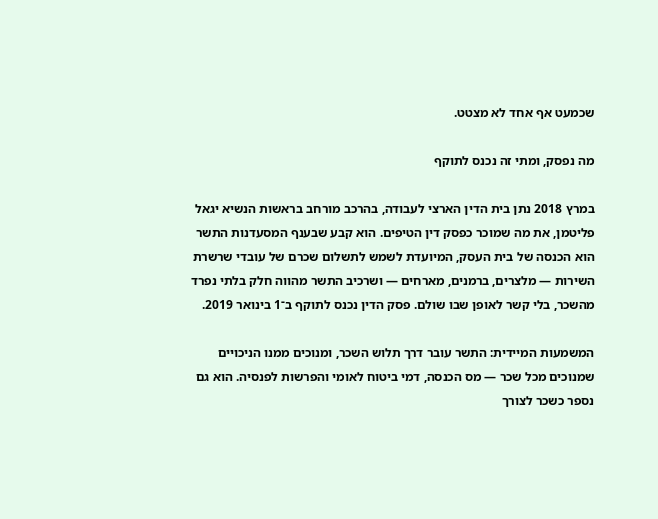שכמעט אף אחד לא מצטט.

מה נפסק, ומתי זה נכנס לתוקף

במרץ 2018 נתן בית הדין הארצי לעבודה, בהרכב מורחב בראשות הנשיא יגאל פליטמן, את מה שמוכר כפסק דין הטיפים. הוא קבע שבענף המסעדנות התשר הוא הכנסה של בית העסק, המיועדת לשמש לתשלום שכרם של עובדי שרשרת השירות — מלצרים, ברמנים, מארחים — ושרכיב התשר מהווה חלק בלתי נפרד מהשכר, בלי קשר לאופן שבו שולם. פסק הדין נכנס לתוקף ב־1 בינואר 2019.

המשמעות המיידית: התשר עובר דרך תלוש השכר, ומנוכים ממנו הניכויים שמנוכים מכל שכר — מס הכנסה, דמי ביטוח לאומי והפרשות לפנסיה. הוא גם נספר כשכר לצורך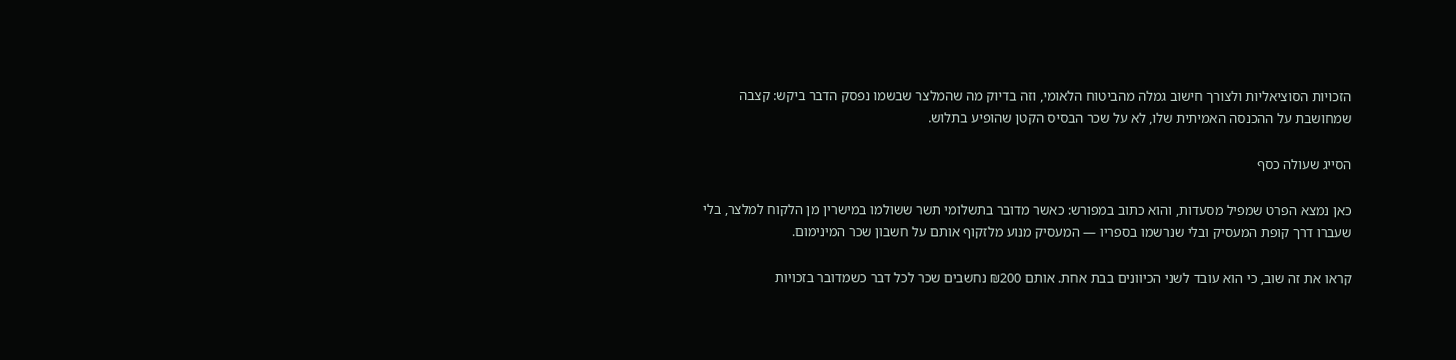הזכויות הסוציאליות ולצורך חישוב גמלה מהביטוח הלאומי, וזה בדיוק מה שהמלצר שבשמו נפסק הדבר ביקש: קצבה שמחושבת על ההכנסה האמיתית שלו, לא על שכר הבסיס הקטן שהופיע בתלוש.

הסייג שעולה כסף

כאן נמצא הפרט שמפיל מסעדות, והוא כתוב במפורש: כאשר מדובר בתשלומי תשר ששולמו במישרין מן הלקוח למלצר, בלי שעברו דרך קופת המעסיק ובלי שנרשמו בספריו — המעסיק מנוע מלזקוף אותם על חשבון שכר המינימום.

קראו את זה שוב, כי הוא עובד לשני הכיוונים בבת אחת. אותם ₪200 נחשבים שכר לכל דבר כשמדובר בזכויות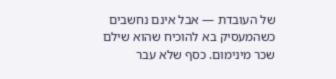של העובדת — אבל אינם נחשבים כשהמעסיק בא להוכיח שהוא שילם שכר מינימום. כסף שלא עבר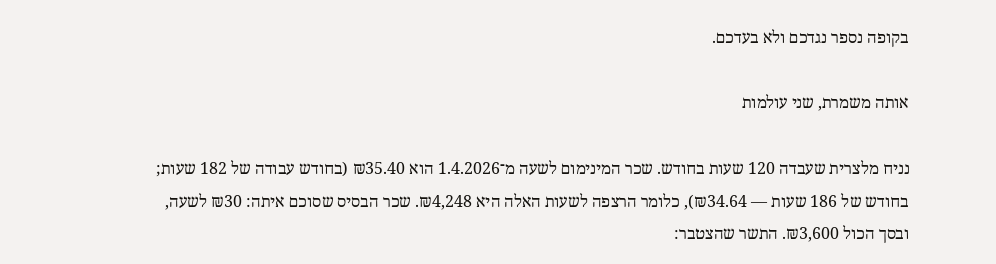בקופה נספר נגדכם ולא בעדכם.

אותה משמרת, שני עולמות

נניח מלצרית שעבדה 120 שעות בחודש. שכר המינימום לשעה מ־1.4.2026 הוא ₪35.40 (בחודש עבודה של 182 שעות; בחודש של 186 שעות — ₪34.64), כלומר הרצפה לשעות האלה היא ₪4,248. שכר הבסיס שסוכם איתה: ₪30 לשעה, ובסך הכול ₪3,600. התשר שהצטבר: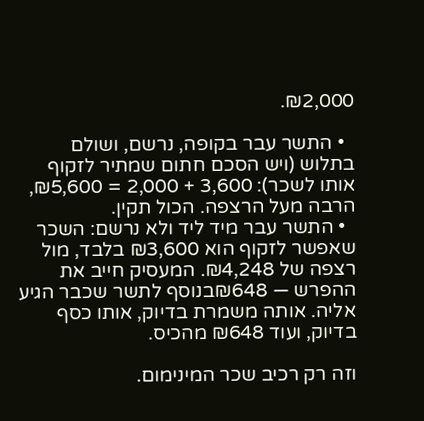₪2,000.

  • התשר עבר בקופה, נרשם, ושולם בתלוש (ויש הסכם חתום שמתיר לזקוף אותו לשכר): 3,600 + 2,000 = ₪5,600, הרבה מעל הרצפה. הכול תקין.
  • התשר עבר מיד ליד ולא נרשם: השכר שאפשר לזקוף הוא ₪3,600 בלבד, מול רצפה של ₪4,248. המעסיק חייב את ההפרש — ₪648בנוסף לתשר שכבר הגיע אליה. אותה משמרת בדיוק, אותו כסף בדיוק, ועוד ₪648 מהכיס.

וזה רק רכיב שכר המינימום.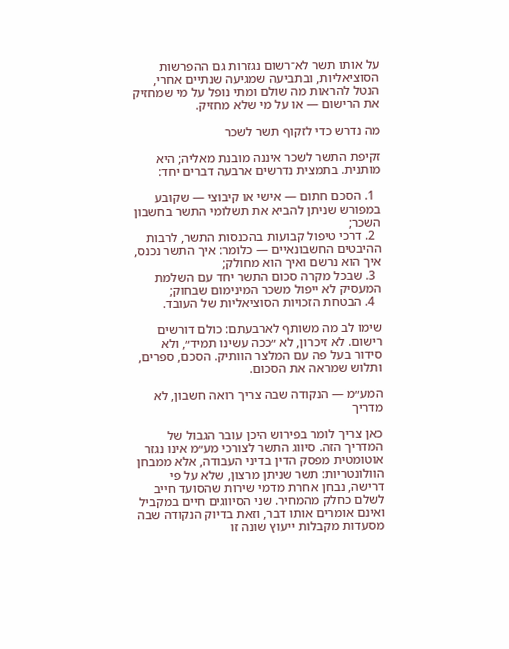על אותו תשר לא־רשום נגזרות גם ההפרשות הסוציאליות, ובתביעה שמגיעה שנתיים אחרי, הנטל להראות מה שולם ומתי נופל על מי שמחזיק את הרישום — או על מי שלא מחזיק.

מה נדרש כדי לזקוף תשר לשכר

זקיפת התשר לשכר איננה מובנת מאליה; היא מותנית. בתמצית נדרשים ארבעה דברים יחד:

  1. הסכם חתום — אישי או קיבוצי — שקובע במפורש שניתן להביא את תשלומי התשר בחשבון השכר;
  2. דרכי טיפול קבועות בהכנסות התשר, לרבות ההיבטים החשבונאיים — כלומר: איך התשר נכנס, איך הוא נרשם ואיך הוא מחולק;
  3. שבכל מקרה סכום התשר יחד עם השלמת המעסיק לא ייפול משכר המינימום שבחוק;
  4. הבטחת הזכויות הסוציאליות של העובד.

שימו לב מה משותף לארבעתם: כולם דורשים רישום. לא זיכרון, לא ״ככה עשינו תמיד״, ולא סידור בעל פה עם המלצר הוותיק. הסכם, ספרים, ותלוש שמראה את הסכום.

המע״מ — הנקודה שבה צריך רואה חשבון, לא מדריך

כאן צריך לומר בפירוש היכן עובר הגבול של המדריך הזה. סיווג התשר לצורכי מע״מ אינו נגזר אוטומטית מפסק הדין בדיני העבודה, אלא ממבחן הוולונטריות: תשר שניתן מרצון, שלא על פי דרישה, נבחן אחרת מדמי שירות שהסועד חייב לשלם כחלק מהמחיר. שני הסיווגים חיים במקביל ואינם אומרים אותו דבר, וזאת בדיוק הנקודה שבה מסעדות מקבלות ייעוץ שונה זו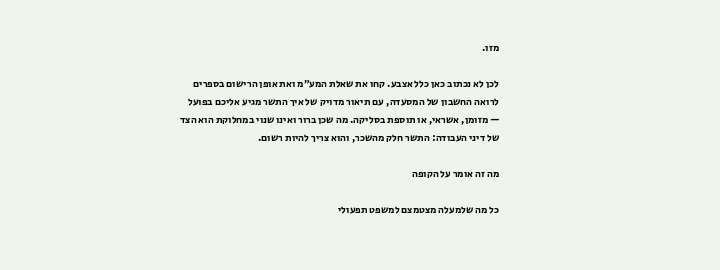מזו.

לכן לא נכתוב כאן כלל אצבע. קחו את שאלת המע״מ ואת אופן הרישום בספרים לרואה החשבון של המסעדה, עם תיאור מדויק של איך התשר מגיע אליכם בפועל — מזומן, אשראי, או תוספת בסליקה. מה שכן ברור ואינו שנוי במחלוקת הוא הצד של דיני העבודה: התשר חלק מהשכר, והוא צריך להיות רשום.

מה זה אומר על הקופה

כל מה שלמעלה מצטמצם למשפט תפעולי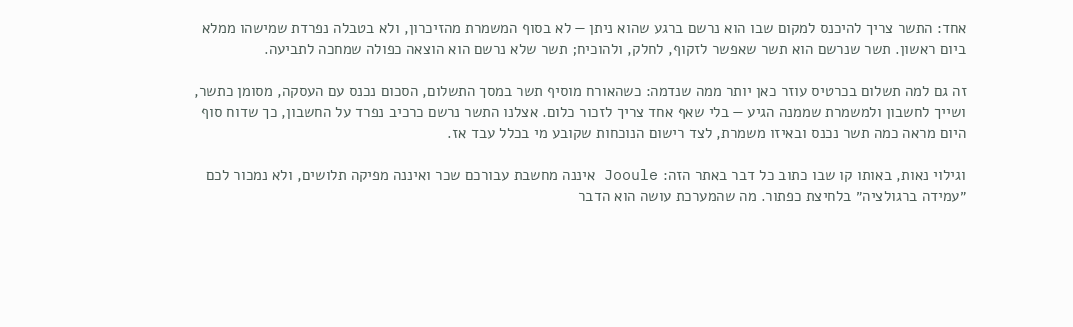אחד: התשר צריך להיכנס למקום שבו הוא נרשם ברגע שהוא ניתן — לא בסוף המשמרת מהזיכרון, ולא בטבלה נפרדת שמישהו ממלא ביום ראשון. תשר שנרשם הוא תשר שאפשר לזקוף, לחלק, ולהוכיח; תשר שלא נרשם הוא הוצאה כפולה שמחכה לתביעה.

זה גם למה תשלום בכרטיס עוזר כאן יותר ממה שנדמה: כשהאורח מוסיף תשר במסך התשלום, הסכום נכנס עם העסקה, מסומן כתשר, ושייך לחשבון ולמשמרת שממנה הגיע — בלי שאף אחד צריך לזכור כלום. אצלנו התשר נרשם כרכיב נפרד על החשבון, כך שדוח סוף היום מראה כמה תשר נכנס ובאיזו משמרת, לצד רישום הנוכחות שקובע מי בכלל עבד אז.

וגילוי נאות, באותו קו שבו כתוב כל דבר באתר הזה: Jooule איננה מחשבת עבורכם שכר ואיננה מפיקה תלושים, ולא נמכור לכם ״עמידה ברגולציה״ בלחיצת כפתור. מה שהמערכת עושה הוא הדבר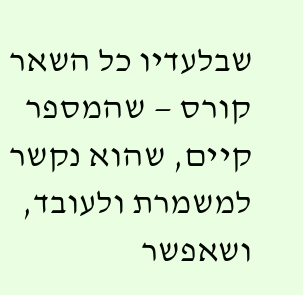שבלעדיו כל השאר קורס — שהמספר קיים, שהוא נקשר למשמרת ולעובד, ושאפשר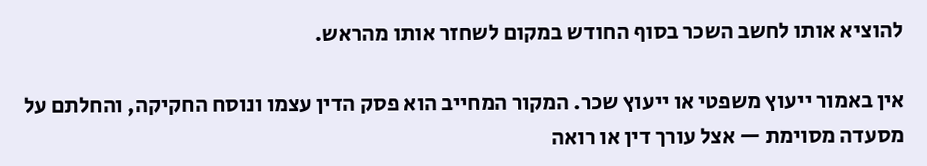להוציא אותו לחשב השכר בסוף החודש במקום לשחזר אותו מהראש.

אין באמור ייעוץ משפטי או ייעוץ שכר. המקור המחייב הוא פסק הדין עצמו ונוסח החקיקה, והחלתם על מסעדה מסוימת — אצל עורך דין או רואה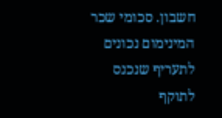חשבון. סכומי שכר המינימום נכונים לתעריף שנכנס לתוקף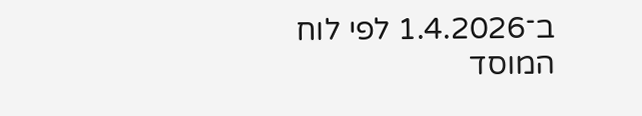ב־1.4.2026 לפי לוח המוסד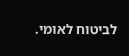לביטוח לאומי.